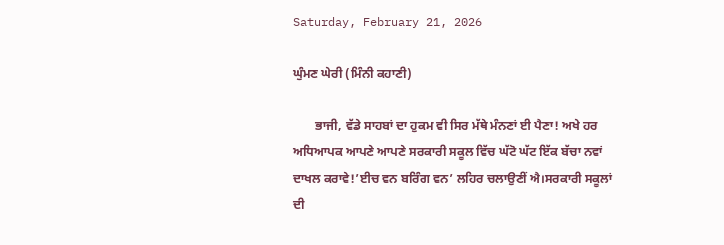Saturday, February 21, 2026

ਘੁੰਮਣ ਘੇਰੀ (ਮਿੰਨੀ ਕਹਾਣੀ)

       ਭਾਜੀ, ਵੱਡੇ ਸਾਹਬਾਂ ਦਾ ਹੁਕਮ ਵੀ ਸਿਰ ਮੱਥੇ ਮੰਨਣਾਂ ਈ ਪੈਣਾ! ਅਖੇ ਹਰ ਅਧਿਆਪਕ ਆਪਣੇ ਆਪਣੇ ਸਰਕਾਰੀ ਸਕੂਲ ਵਿੱਚ ਘੱਟੋ ਘੱਟ ਇੱਕ ਬੱਚਾ ਨਵਾਂ ਦਾਖਲ ਕਰਾਵੇ!’ਈਚ ਵਨ ਬਰਿੰਗ ਵਨ’ ਲਹਿਰ ਚਲਾਉਣੀਂ ਐ।ਸਰਕਾਰੀ ਸਕੂਲਾਂ ਦੀ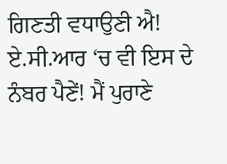ਗਿਣਤੀ ਵਧਾਉਣੀ ਐ! ਏ.ਸੀ.ਆਰ ‘ਚ ਵੀ ਇਸ ਦੇ ਨੰਬਰ ਪੈਣੇਂ! ਮੈਂ ਪੁਰਾਣੇ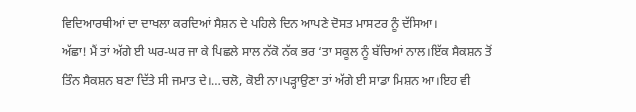ਵਿਦਿਆਰਥੀਆਂ ਦਾ ਦਾਖਲਾ ਕਰਦਿਆਂ ਸੈਸ਼ਨ ਦੇ ਪਹਿਲੇ ਦਿਨ ਆਪਣੇ ਦੋਸਤ ਮਾਸਟਰ ਨੂੰ ਦੱਸਿਆ।
ਅੱਛਾ! ਮੈਂ ਤਾਂ ਅੱਗੇ ਈ ਘਰ-ਘਰ ਜਾ ਕੇ ਪਿਛਲੇ ਸਾਲ ਨੱਕੋ ਨੱਕ ਭਰ ‘ਤਾ ਸਕੂਲ ਨੂੰ ਬੱਚਿਆਂ ਨਾਲ।ਇੱਕ ਸੈਕਸ਼ਨ ਤੋਂ ਤਿੰਨ ਸੈਕਸ਼ਨ ਬਣਾ ਦਿੱਤੇ ਸੀ ਜਮਾਤ ਦੇ।…ਚਲੋ, ਕੋਈ ਨਾ।ਪੜ੍ਹਾਉਣਾ ਤਾਂ ਅੱਗੇ ਈ ਸਾਡਾ ਮਿਸ਼ਨ ਆ।ਇਹ ਵੀ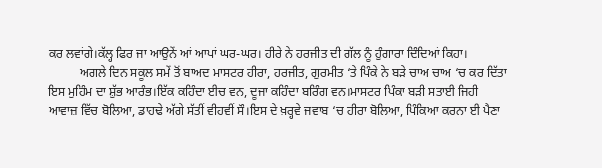ਕਰ ਲਵਾਂਗੇ।ਕੱਲ੍ਹ ਫਿਰ ਜਾ ਆਉਨੇਂ ਆਂ ਆਪਾਂ ਘਰ-ਘਰ। ਹੀਰੇ ਨੇ ਹਰਜੀਤ ਦੀ ਗੱਲ ਨੂੰ ਹੁੰਗਾਰਾ ਦਿੰਦਿਆਂ ਕਿਹਾ।
          ਅਗਲੇ ਦਿਨ ਸਕੂਲ ਸਮੇਂ ਤੋਂ ਬਾਅਦ ਮਾਸਟਰ ਹੀਰਾ, ਹਰਜੀਤ, ਗੁਰਮੀਤ ‘ਤੇ ਪਿੰਕੇ ਨੇ ਬੜੇ ਚਾਅ ਚਾਅ ‘ਚ ਕਰ ਦਿੱਤਾ ਇਸ ਮੁਹਿੰਮ ਦਾ ਸ਼ੁੱਭ ਆਰੰਭ।ਇੱਕ ਕਹਿੰਦਾ ਈਚ ਵਨ, ਦੂਜਾ ਕਹਿੰਦਾ ਬਰਿੰਗ ਵਨ।ਮਾਸਟਰ ਪਿੰਕਾ ਬੜੀ ਸਤਾਈ ਜਿਹੀ ਆਵਾਜ਼ ਵਿੱਚ ਬੋਲਿਆ, ਡਾਹਢੇ ਅੱਗੇ ਸੱਤੀਂ ਵੀਹਵੀਂ ਸੌ।ਇਸ ਦੇ ਖ਼ਰ੍ਹਵੇ ਜਵਾਬ ‘ਚ ਹੀਰਾ ਬੋਲਿਆ, ਪਿੰਕਿਆ ਕਰਨਾ ਈ ਪੈਣਾ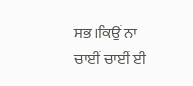ਸਭ।ਕਿਉਂ ਨਾ ਚਾਈਂ ਚਾਈਂ ਈ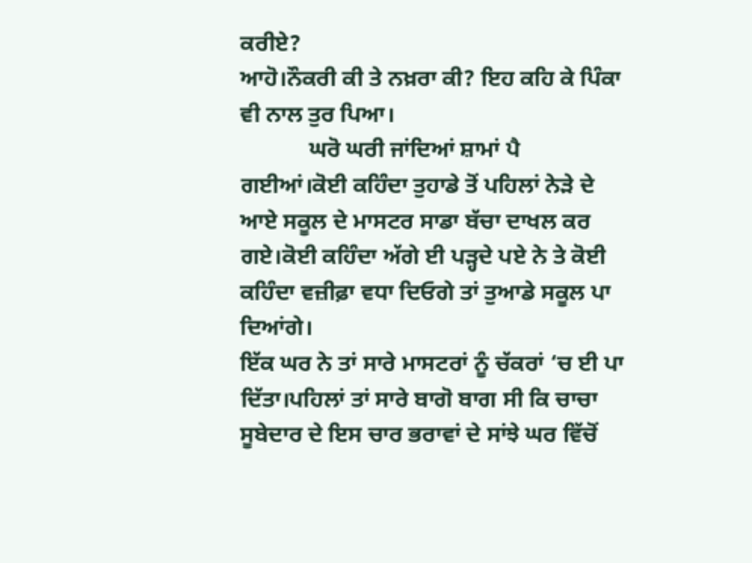ਕਰੀਏ?
ਆਹੋ।ਨੌਕਰੀ ਕੀ ਤੇ ਨਖ਼ਰਾ ਕੀ? ਇਹ ਕਹਿ ਕੇ ਪਿੰਕਾ ਵੀ ਨਾਲ ਤੁਰ ਪਿਆ।
            ਘਰੋ ਘਰੀ ਜਾਂਦਿਆਂ ਸ਼ਾਮਾਂ ਪੈ ਗਈਆਂ।ਕੋਈ ਕਹਿੰਦਾ ਤੁਹਾਡੇ ਤੋਂ ਪਹਿਲਾਂ ਨੇੜੇ ਦੇ ਆਏ ਸਕੂਲ ਦੇ ਮਾਸਟਰ ਸਾਡਾ ਬੱਚਾ ਦਾਖਲ ਕਰ ਗਏ।ਕੋਈ ਕਹਿੰਦਾ ਅੱਗੇ ਈ ਪੜ੍ਹਦੇ ਪਏ ਨੇ ਤੇ ਕੋਈ ਕਹਿੰਦਾ ਵਜ਼ੀਫ਼ਾ ਵਧਾ ਦਿਓਗੇ ਤਾਂ ਤੁਆਡੇ ਸਕੂਲ ਪਾ ਦਿਆਂਗੇ।
ਇੱਕ ਘਰ ਨੇ ਤਾਂ ਸਾਰੇ ਮਾਸਟਰਾਂ ਨੂੰ ਚੱਕਰਾਂ ‘ਚ ਈ ਪਾ ਦਿੱਤਾ।ਪਹਿਲਾਂ ਤਾਂ ਸਾਰੇ ਬਾਗੋ ਬਾਗ ਸੀ ਕਿ ਚਾਚਾ ਸੂਬੇਦਾਰ ਦੇ ਇਸ ਚਾਰ ਭਰਾਵਾਂ ਦੇ ਸਾਂਝੇ ਘਰ ਵਿੱਚੋਂ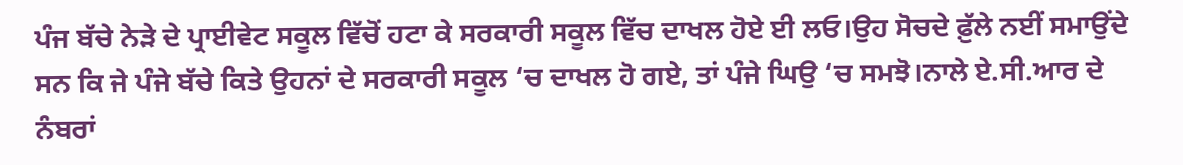ਪੰਜ ਬੱਚੇ ਨੇੜੇ ਦੇ ਪ੍ਰਾਈਵੇਟ ਸਕੂਲ ਵਿੱਚੋਂ ਹਟਾ ਕੇ ਸਰਕਾਰੀ ਸਕੂਲ ਵਿੱਚ ਦਾਖਲ ਹੋਏ ਈ ਲਓ।ਉਹ ਸੋਚਦੇ ਫ਼ੁੱਲੇ ਨਈਂ ਸਮਾਉਂਦੇ ਸਨ ਕਿ ਜੇ ਪੰਜੇ ਬੱਚੇ ਕਿਤੇ ਉਹਨਾਂ ਦੇ ਸਰਕਾਰੀ ਸਕੂਲ ‘ਚ ਦਾਖਲ ਹੋ ਗਏ, ਤਾਂ ਪੰਜੇ ਘਿਉ ‘ਚ ਸਮਝੋ।ਨਾਲੇ ਏ.ਸੀ.ਆਰ ਦੇ ਨੰਬਰਾਂ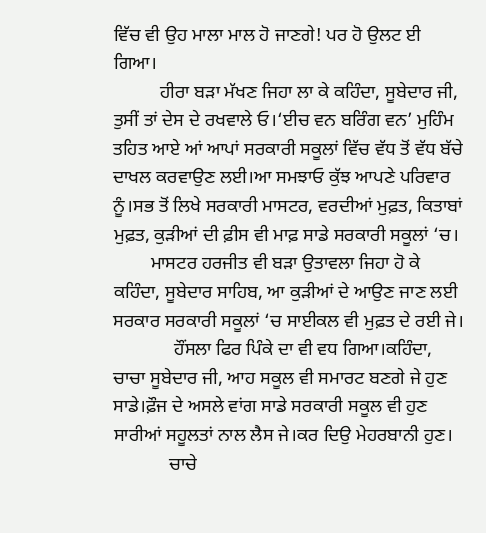ਵਿੱਚ ਵੀ ਉਹ ਮਾਲਾ ਮਾਲ ਹੋ ਜਾਣਗੇ! ਪਰ ਹੋ ਉਲਟ ਈ ਗਿਆ।
          ਹੀਰਾ ਬੜਾ ਮੱਖਣ ਜਿਹਾ ਲਾ ਕੇ ਕਹਿੰਦਾ, ਸੂਬੇਦਾਰ ਜੀ, ਤੁਸੀਂ ਤਾਂ ਦੇਸ ਦੇ ਰਖਵਾਲੇ ਓ।‘ਈਚ ਵਨ ਬਰਿੰਗ ਵਨ’ ਮੁਹਿੰਮ ਤਹਿਤ ਆਏ ਆਂ ਆਪਾਂ ਸਰਕਾਰੀ ਸਕੂਲਾਂ ਵਿੱਚ ਵੱਧ ਤੋਂ ਵੱਧ ਬੱਚੇ ਦਾਖਲ ਕਰਵਾਉਣ ਲਈ।ਆ ਸਮਝਾਓ ਕੁੱਝ ਆਪਣੇ ਪਰਿਵਾਰ ਨੂੰ।ਸਭ ਤੋਂ ਲਿਖੇ ਸਰਕਾਰੀ ਮਾਸਟਰ, ਵਰਦੀਆਂ ਮੁਫ਼ਤ, ਕਿਤਾਬਾਂ ਮੁਫ਼ਤ, ਕੁੜੀਆਂ ਦੀ ਫ਼ੀਸ ਵੀ ਮਾਫ਼ ਸਾਡੇ ਸਰਕਾਰੀ ਸਕੂਲਾਂ ‘ਚ।
        ਮਾਸਟਰ ਹਰਜੀਤ ਵੀ ਬੜਾ ਉਤਾਵਲਾ ਜਿਹਾ ਹੋ ਕੇ ਕਹਿੰਦਾ, ਸੂਬੇਦਾਰ ਸਾਹਿਬ, ਆ ਕੁੜੀਆਂ ਦੇ ਆਉਣ ਜਾਣ ਲਈ ਸਰਕਾਰ ਸਰਕਾਰੀ ਸਕੂਲਾਂ ‘ਚ ਸਾਈਕਲ ਵੀ ਮੁਫ਼ਤ ਦੇ ਰਈ ਜੇ।
             ਹੌਂਸਲਾ ਫਿਰ ਪਿੰਕੇ ਦਾ ਵੀ ਵਧ ਗਿਆ।ਕਹਿੰਦਾ, ਚਾਚਾ ਸੂਬੇਦਾਰ ਜੀ, ਆਹ ਸਕੂਲ ਵੀ ਸਮਾਰਟ ਬਣਗੇ ਜੇ ਹੁਣ ਸਾਡੇ।ਫ਼ੌਜ ਦੇ ਅਸਲੇ ਵਾਂਗ ਸਾਡੇ ਸਰਕਾਰੀ ਸਕੂਲ ਵੀ ਹੁਣ ਸਾਰੀਆਂ ਸਹੂਲਤਾਂ ਨਾਲ ਲੈਸ ਜੇ।ਕਰ ਦਿਉ ਮੇਹਰਬਾਨੀ ਹੁਣ।
            ਚਾਚੇ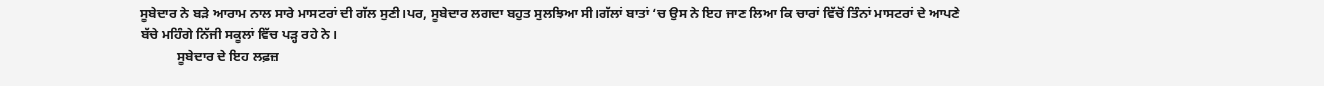ਸੂਬੇਦਾਰ ਨੇ ਬੜੇ ਆਰਾਮ ਨਾਲ ਸਾਰੇ ਮਾਸਟਰਾਂ ਦੀ ਗੱਲ ਸੁਣੀ।ਪਰ, ਸੂਬੇਦਾਰ ਲਗਦਾ ਬਹੁਤ ਸੁਲਝਿਆ ਸੀ।ਗੱਲਾਂ ਬਾਤਾਂ ‘ਚ ਉਸ ਨੇ ਇਹ ਜਾਣ ਲਿਆ ਕਿ ਚਾਰਾਂ ਵਿੱਚੋਂ ਤਿੰਨਾਂ ਮਾਸਟਰਾਂ ਦੇ ਆਪਣੇ ਬੱਚੇ ਮਹਿੰਗੇ ਨਿੱਜੀ ਸਕੂਲਾਂ ਵਿੱਚ ਪੜ੍ਹ ਰਹੇ ਨੇ।
           ਸੂਬੇਦਾਰ ਦੇ ਇਹ ਲਫ਼ਜ਼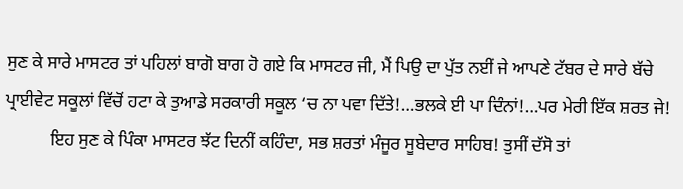ਸੁਣ ਕੇ ਸਾਰੇ ਮਾਸਟਰ ਤਾਂ ਪਹਿਲਾਂ ਬਾਗੋ ਬਾਗ ਹੋ ਗਏ ਕਿ ਮਾਸਟਰ ਜੀ, ਮੈਂ ਪਿਉ ਦਾ ਪੁੱਤ ਨਈਂ ਜੇ ਆਪਣੇ ਟੱਬਰ ਦੇ ਸਾਰੇ ਬੱਚੇ ਪ੍ਰਾਈਵੇਟ ਸਕੂਲਾਂ ਵਿੱਚੋਂ ਹਟਾ ਕੇ ਤੁਆਡੇ ਸਰਕਾਰੀ ਸਕੂਲ ‘ਚ ਨਾ ਪਵਾ ਦਿੱਤੇ!…ਭਲਕੇ ਈ ਪਾ ਦਿੰਨਾਂ!…ਪਰ ਮੇਰੀ ਇੱਕ ਸ਼ਰਤ ਜੇ!
          ਇਹ ਸੁਣ ਕੇ ਪਿੰਕਾ ਮਾਸਟਰ ਝੱਟ ਦਿਨੀਂ ਕਹਿੰਦਾ, ਸਭ ਸ਼ਰਤਾਂ ਮੰਜੂਰ ਸੂਬੇਦਾਰ ਸਾਹਿਬ! ਤੁਸੀਂ ਦੱਸੋ ਤਾਂ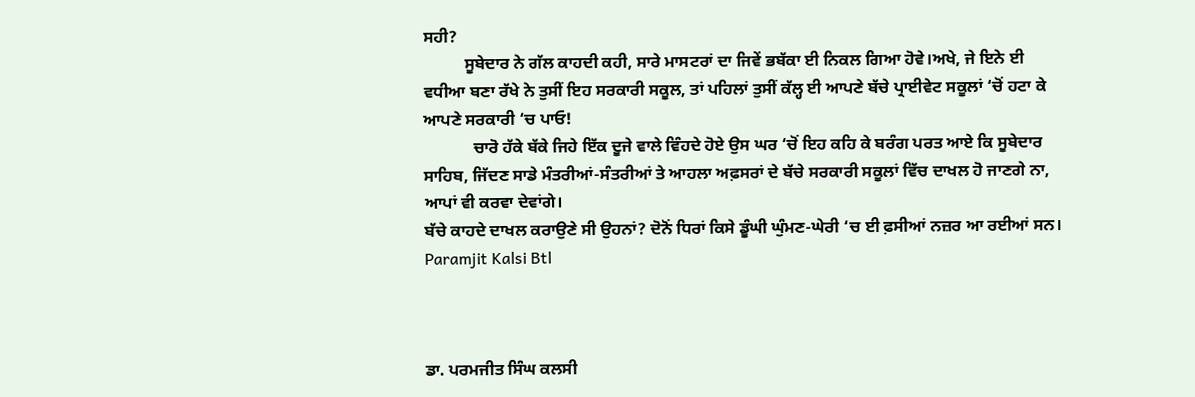ਸਹੀ?
          ਸੂਬੇਦਾਰ ਨੇ ਗੱਲ ਕਾਹਦੀ ਕਹੀ, ਸਾਰੇ ਮਾਸਟਰਾਂ ਦਾ ਜਿਵੇਂ ਭਬੱਕਾ ਈ ਨਿਕਲ ਗਿਆ ਹੋਵੇ।ਅਖੇ, ਜੇ ਇਨੇ ਈ ਵਧੀਆ ਬਣਾ ਰੱਖੇ ਨੇ ਤੁਸੀਂ ਇਹ ਸਰਕਾਰੀ ਸਕੂਲ, ਤਾਂ ਪਹਿਲਾਂ ਤੁਸੀਂ ਕੱਲ੍ਹ ਈ ਆਪਣੇ ਬੱਚੇ ਪ੍ਰਾਈਵੇਟ ਸਕੂਲਾਂ ‘ਚੋਂ ਹਟਾ ਕੇ ਆਪਣੇ ਸਰਕਾਰੀ ‘ਚ ਪਾਓ!
            ਚਾਰੋ ਹੱਕੇ ਬੱਕੇ ਜਿਹੇ ਇੱਕ ਦੂਜੇ ਵਾਲੇ ਵਿੰਹਦੇ ਹੋਏ ਉਸ ਘਰ ‘ਚੋਂ ਇਹ ਕਹਿ ਕੇ ਬਰੰਗ ਪਰਤ ਆਏ ਕਿ ਸੂਬੇਦਾਰ ਸਾਹਿਬ, ਜਿੱਦਣ ਸਾਡੇ ਮੰਤਰੀਆਂ-ਸੰਤਰੀਆਂ ਤੇ ਆਹਲਾ ਅਫ਼ਸਰਾਂ ਦੇ ਬੱਚੇ ਸਰਕਾਰੀ ਸਕੂਲਾਂ ਵਿੱਚ ਦਾਖਲ ਹੋ ਜਾਣਗੇ ਨਾ, ਆਪਾਂ ਵੀ ਕਰਵਾ ਦੇਵਾਂਗੇ।
ਬੱਚੇ ਕਾਹਦੇ ਦਾਖਲ ਕਰਾਉਣੇ ਸੀ ਉਹਨਾਂ? ਦੋਨੋਂ ਧਿਰਾਂ ਕਿਸੇ ਡੂੰਘੀ ਘੁੰਮਣ-ਘੇਰੀ ‘ਚ ਈ ਫ਼ਸੀਆਂ ਨਜ਼ਰ ਆ ਰਈਆਂ ਸਨ।
Paramjit Kalsi Btl



ਡਾ. ਪਰਮਜੀਤ ਸਿੰਘ ਕਲਸੀ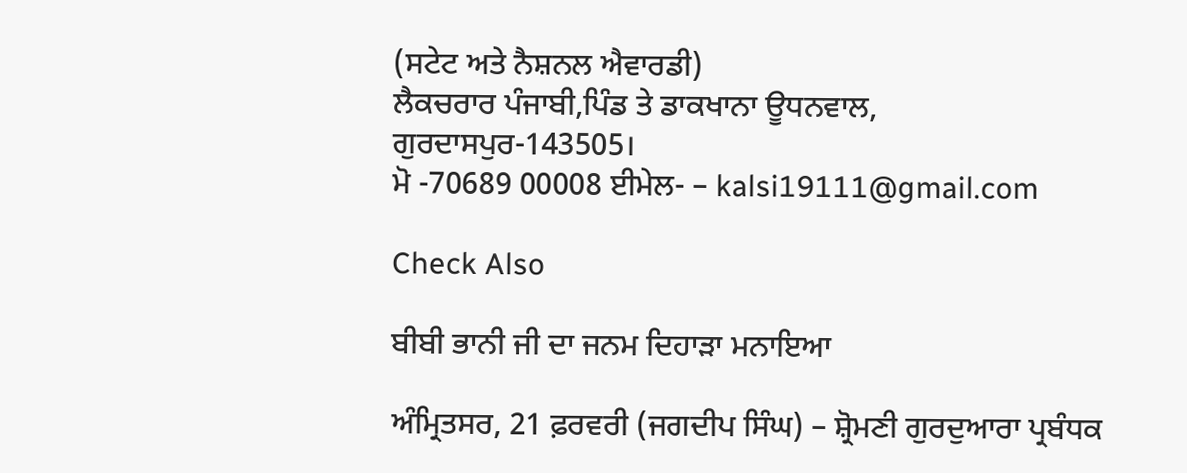(ਸਟੇਟ ਅਤੇ ਨੈਸ਼ਨਲ ਐਵਾਰਡੀ)
ਲੈਕਚਰਾਰ ਪੰਜਾਬੀ,ਪਿੰਡ ਤੇ ਡਾਕਖਾਨਾ ਊਧਨਵਾਲ,
ਗੁਰਦਾਸਪੁਰ-143505।
ਮੋ -70689 00008 ਈਮੇਲ- – kalsi19111@gmail.com

Check Also

ਬੀਬੀ ਭਾਨੀ ਜੀ ਦਾ ਜਨਮ ਦਿਹਾੜਾ ਮਨਾਇਆ

ਅੰਮ੍ਰਿਤਸਰ, 21 ਫ਼ਰਵਰੀ (ਜਗਦੀਪ ਸਿੰਘ) – ਸ਼੍ਰੋਮਣੀ ਗੁਰਦੁਆਰਾ ਪ੍ਰਬੰਧਕ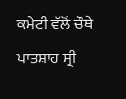ਕਮੇਟੀ ਵੱਲੋਂ ਚੌਥੇ ਪਾਤਸ਼ਾਹ ਸ੍ਰੀ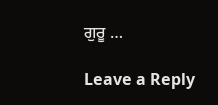ਗੁਰੂ …

Leave a Reply